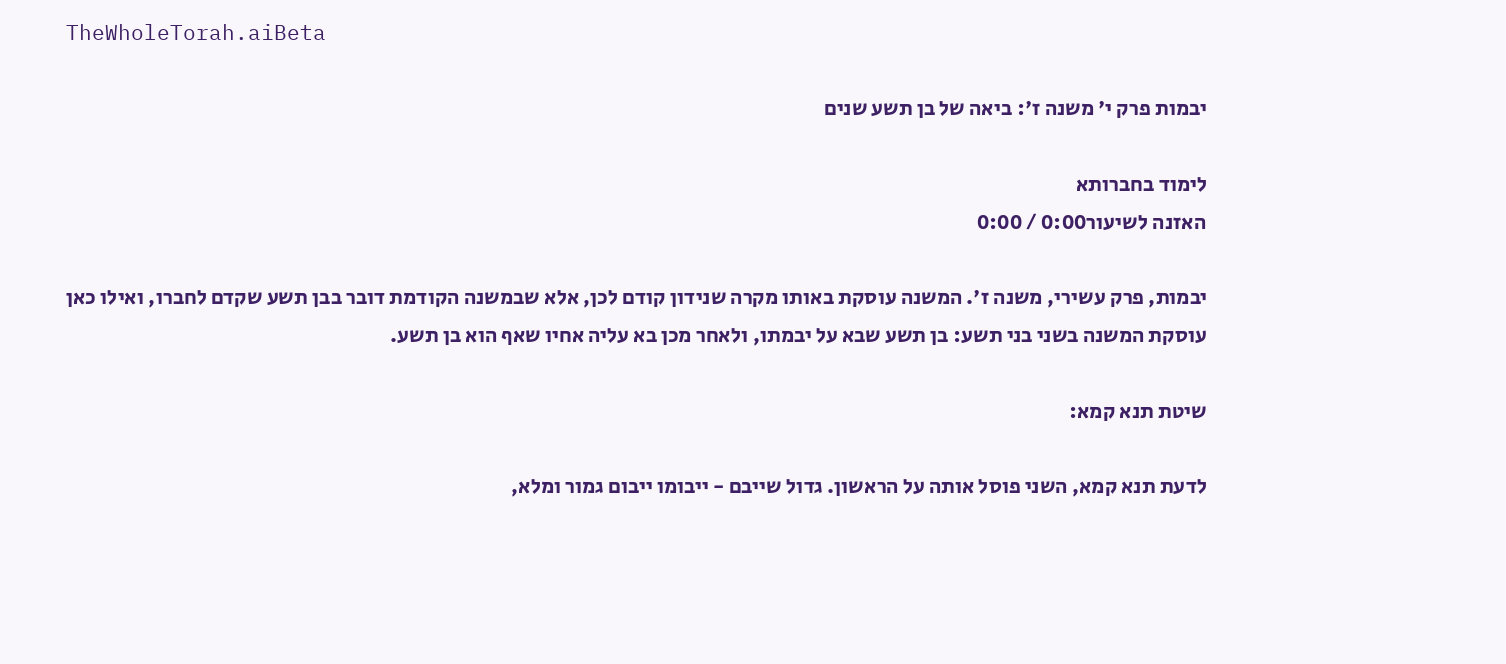TheWholeTorah.aiBeta

יבמות פרק י' משנה ז': ביאה של בן תשע שנים

לימוד בחברותא
האזנה לשיעור0:00 / 0:00

יבמות, פרק עשירי, משנה ז'. המשנה עוסקת באותו מקרה שנידון קודם לכן, אלא שבמשנה הקודמת דובר בבן תשע שקדם לחברו, ואילו כאן עוסקת המשנה בשני בני תשע: בן תשע שבא על יבמתו, ולאחר מכן בא עליה אחיו שאף הוא בן תשע.

שיטת תנא קמא:

לדעת תנא קמא, השני פוסל אותה על הראשון. גדול שייבם - ייבומו ייבום גמור ומלא,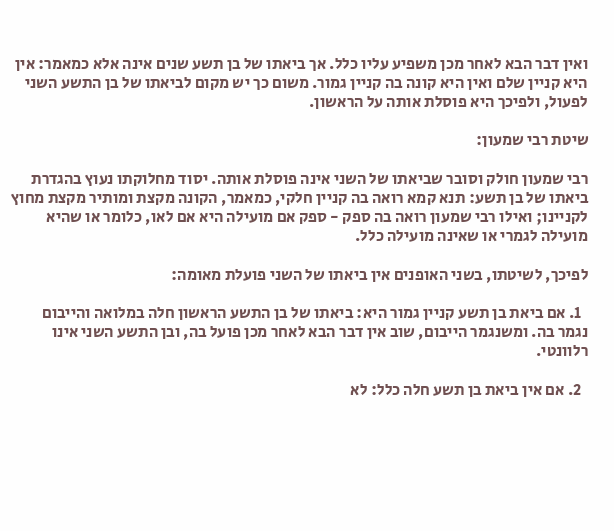ואין דבר הבא לאחר מכן משפיע עליו כלל. אך ביאתו של בן תשע שנים אינה אלא כמאמר: אין היא קניין שלם ואין היא קונה בה קניין גמור. משום כך יש מקום לביאתו של בן התשע השני לפעול, ולפיכך היא פוסלת אותה על הראשון.

שיטת רבי שמעון:

רבי שמעון חולק וסובר שביאתו של השני אינה פוסלת אותה. יסוד מחלוקתו נעוץ בהגדרת ביאתו של בן תשע: תנא קמא רואה בה קניין חלקי, כמאמר, הקונה מקצת ומותיר מקצת מחוץ לקניינו; ואילו רבי שמעון רואה בה ספק - ספק אם מועילה היא אם לאו, כלומר או שהיא מועילה לגמרי או שאינה מועילה כלל.

לפיכך, לשיטתו, בשני האופנים אין ביאתו של השני פועלת מאומה:

  1. אם ביאת בן תשע קניין גמור היא: ביאתו של בן התשע הראשון חלה במלואה והייבום נגמר בה. ומשנגמר הייבום, שוב אין דבר הבא לאחר מכן פועל בה, ובן התשע השני אינו רלוונטי.

  2. אם אין ביאת בן תשע חלה כלל: לא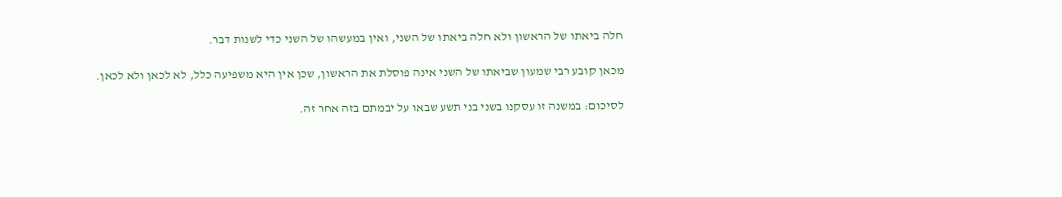חלה ביאתו של הראשון ולא חלה ביאתו של השני, ואין במעשהו של השני כדי לשנות דבר.

מכאן קובע רבי שמעון שביאתו של השני אינה פוסלת את הראשון, שכן אין היא משפיעה כלל, לא לכאן ולא לכאן.

לסיכום: במשנה זו עסקנו בשני בני תשע שבאו על יבמתם בזה אחר זה.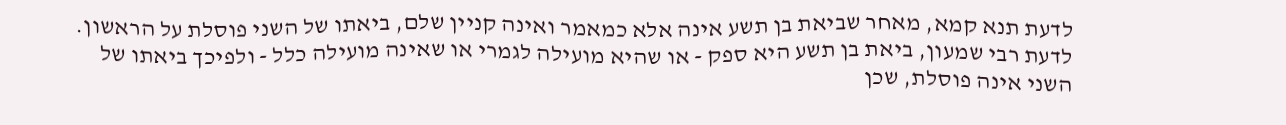לדעת תנא קמא, מאחר שביאת בן תשע אינה אלא כמאמר ואינה קניין שלם, ביאתו של השני פוסלת על הראשון. לדעת רבי שמעון, ביאת בן תשע היא ספק - או שהיא מועילה לגמרי או שאינה מועילה כלל - ולפיכך ביאתו של השני אינה פוסלת, שכן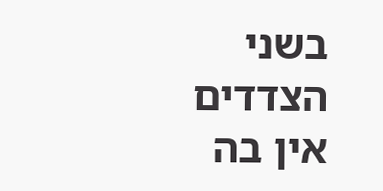בשני הצדדים אין בה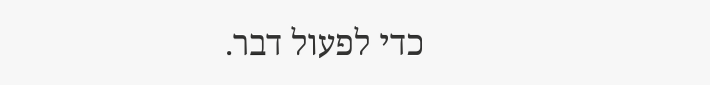כדי לפעול דבר.